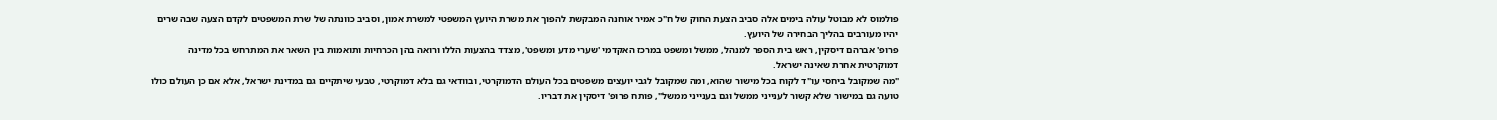פולמוס לא מבוטל עולה בימים אלה סביב הצעת החוק של ח"כ אמיר אוחנה המבקשת להפוך את משרת היועץ המשפטי למשרת אמון, וסביב כוונתה של שרת המשפטים לקדם הצעה שבה שרים יהיו מעורבים בהליך הבחירה של היועץ.
פרופ' אברהם דיסקין, ראש בית הספר למנהל, ממשל ומשפט במרכז האקדמי 'שערי מדע ומשפט', מצדד בהצעות הללו ורואה בהן הכרחיות ותואמות בין השאר את המתרחש בכל מדינה דמוקרטית אחרת שאינה ישראל.
"מה שמקובל ביחסי עו"ד לקוח בכל מישור שהוא, ומה שמקובל לגבי יועצים משפטים בכל העולם הדמוקרטי, ובוודאי גם בלא דמוקרטי, טבעי שיתקיים גם במדינת ישראל, אלא אם כן העולם כולו טועה גם במישור שלא קשור לענייני ממשל וגם בענייני ממשל", פותח פרופ' דיסקין את דבריו.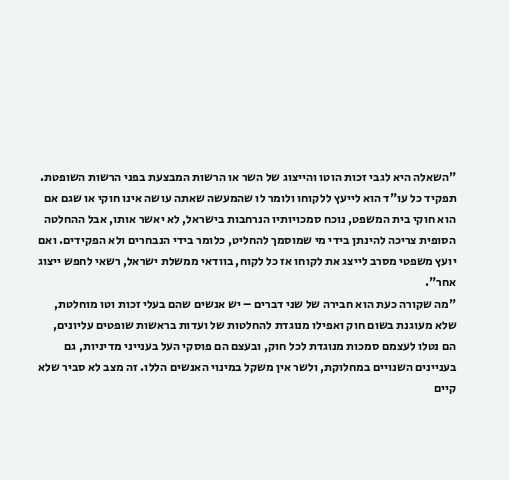"השאלה היא לגבי זכות הוטו והייצוג של השר או הרשות המבצעת בפני הרשות השופטת. תפקיד כל עו"ד הוא לייעץ ללקוחו ולומר לו שהמעשה שאתה עושה אינו חוקי או שגם אם הוא חוקי בית המשפט, נוכח סמכויותיו הנרחבות בישראל, לא יאשר אותו, אבל ההחלטה הסופית צריכה להינתן בידי מי שמוסמך להחליט, כלומר בידי הנבחרים ולא הפקידים. ואם יועץ משפטי מסרב לייצג את לקוחו אז כל לקוח, בוודאי ממשלת ישראל, רשאי לחפש ייצוג אחר".
"מה שקורה כעת הוא חבירה של שני דברים – יש אנשים שהם בעלי זכות וטו מוחלטת, שלא מעוגנת בשום חוק ואפילו מנוגדת להחלטות של ועדות בראשות שופטים עליונים, הם נטלו לעצמם סמכות מנוגדת לכל חוק, ובעצם הם פוסקי העל בענייני מדיניות, גם בעניינים השנויים במחלוקת, ולשר אין משקל במינוי האנשים הללו. זה מצב לא סביר שלא קיים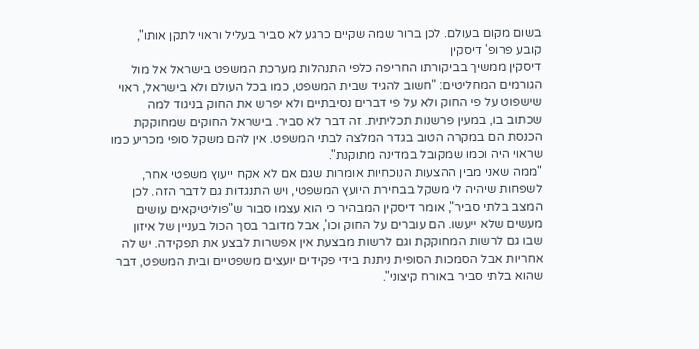בשום מקום בעולם. לכן ברור שמה שקיים כרגע לא סביר בעליל וראוי לתקן אותו", קובע פרופ' דיסקין
דיסקין ממשיך בביקורתו החריפה כלפי התנהלות מערכת המשפט בישראל אל מול הגורמים המחליטים: "חשוב להגיד שבית המשפט, כמו בכל העולם ולא בישראל, ראוי שישפוט על פי החוק ולא על פי דברים נסיבתיים ולא יפרש את החוק בניגוד למה שכתוב בו, במעין פרשנות תכליתית. זה דבר לא סביר. בישראל החוקים שמחוקקת הכנסת הם במקרה הטוב בגדר המלצה לבתי המשפט. אין להם משקל סופי מכריע כמו שראוי היה וכמו שמקובל במדינה מתוקנת".
"ממה שאני מבין ההצעות הנוכחיות אומרות שגם אם לא אקח ייעוץ משפטי אחר, לשפחות שיהיה לי משקל בבחירת היועץ המשפטי, ויש התנגדות גם לדבר הזה. לכן המצב בלתי סביר", אומר דיסקין המבהיר כי הוא עצמו סבור ש"פוליטיקאים עושים מעשים שלא ייעשו. הם עוברים על החוק וכו', אבל מדובר בסך הכול בעניין של איזון שבו גם לרשות המחוקקת וגם לרשות מבצעת אין אפשרות לבצע את תפקידה. יש לה אחריות אבל הסמכות הסופית ניתנת בידי פקידים יועצים משפטיים ובית המשפט, דבר שהוא בלתי סביר באורח קיצוני".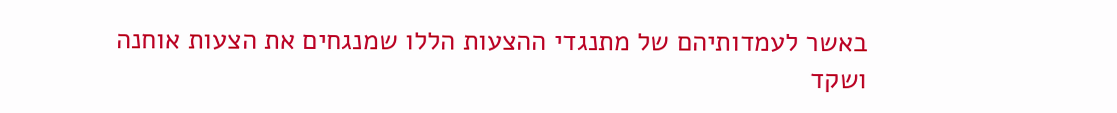באשר לעמדותיהם של מתנגדי ההצעות הללו שמנגחים את הצעות אוחנה ושקד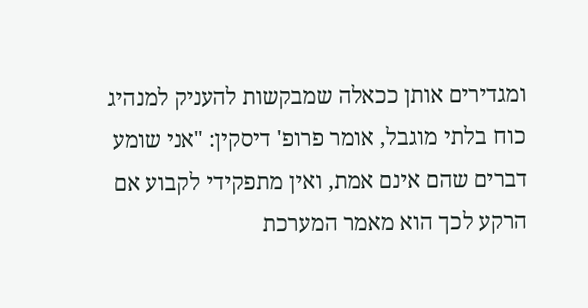ומגדירים אותן ככאלה שמבקשות להעניק למנהיג כוח בלתי מוגבל, אומר פרופ' דיסקין: "אני שומע דברים שהם אינם אמת, ואין מתפקידי לקבוע אם הרקע לכך הוא מאמר המערכת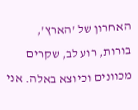האחרון של 'הארץ', בורות, רוע לב, שקרים מכוונים וכיוצא באלה. אני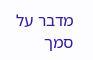מדבר על סמך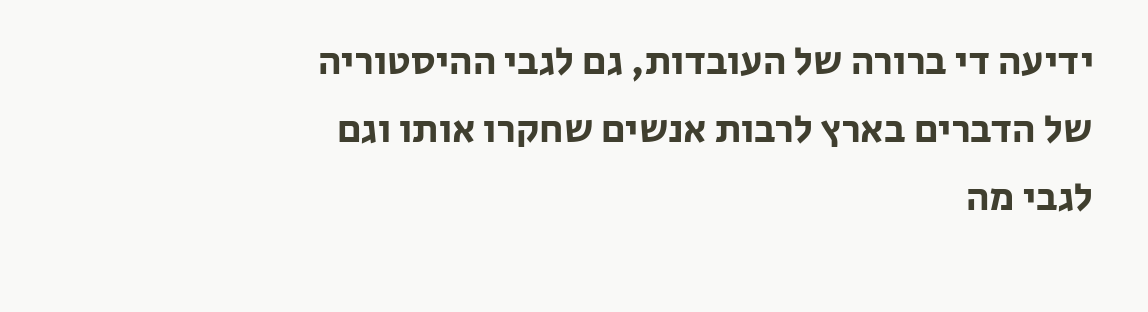ידיעה די ברורה של העובדות, גם לגבי ההיסטוריה של הדברים בארץ לרבות אנשים שחקרו אותו וגם לגבי מה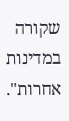שקורה במדינות אחרות".